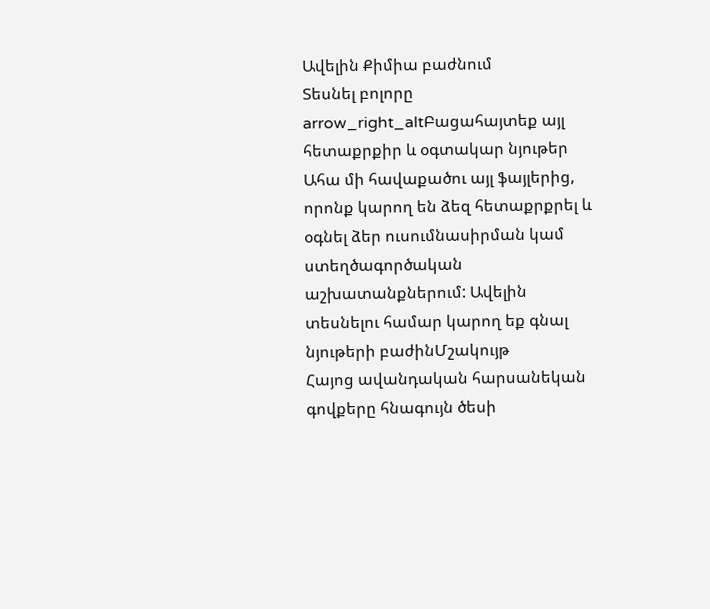Ավելին Քիմիա բաժնում
Տեսնել բոլորը arrow_right_altԲացահայտեք այլ հետաքրքիր և օգտակար նյութեր
Ահա մի հավաքածու այլ ֆայլերից, որոնք կարող են ձեզ հետաքրքրել և օգնել ձեր ուսումնասիրման կամ ստեղծագործական աշխատանքներում: Ավելին տեսնելու համար կարող եք գնալ նյութերի բաժինՄշակույթ
Հայոց ավանդական հարսանեկան գովքերը հնագույն ծեսի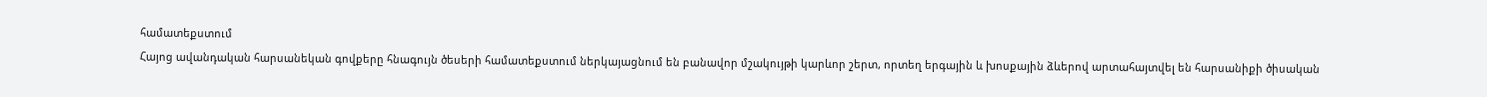համատեքստում
Հայոց ավանդական հարսանեկան գովքերը հնագույն ծեսերի համատեքստում ներկայացնում են բանավոր մշակույթի կարևոր շերտ, որտեղ երգային և խոսքային ձևերով արտահայտվել են հարսանիքի ծիսական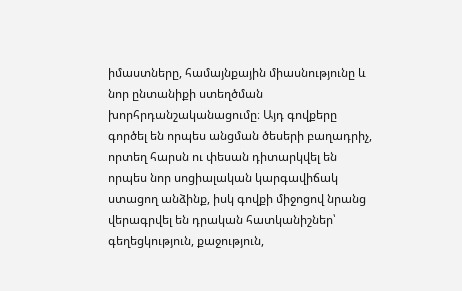իմաստները, համայնքային միասնությունը և նոր ընտանիքի ստեղծման խորհրդանշականացումը։ Այդ գովքերը գործել են որպես անցման ծեսերի բաղադրիչ, որտեղ հարսն ու փեսան դիտարկվել են որպես նոր սոցիալական կարգավիճակ ստացող անձինք, իսկ գովքի միջոցով նրանց վերագրվել են դրական հատկանիշներ՝ գեղեցկություն, քաջություն,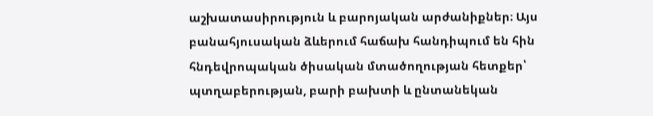աշխատասիրություն և բարոյական արժանիքներ։ Այս բանահյուսական ձևերում հաճախ հանդիպում են հին հնդեվրոպական ծիսական մտածողության հետքեր՝ պտղաբերության, բարի բախտի և ընտանեկան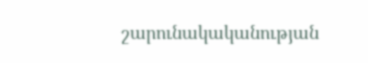շարունակականության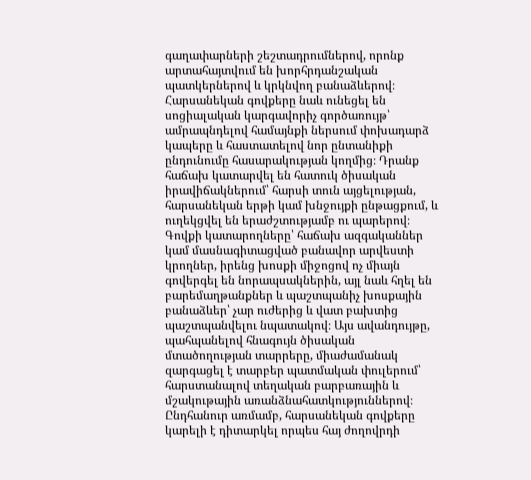գաղափարների շեշտադրումներով, որոնք արտահայտվում են խորհրդանշական պատկերներով և կրկնվող բանաձևերով։ Հարսանեկան գովքերը նաև ունեցել են սոցիալական կարգավորիչ գործառույթ՝ ամրապնդելով համայնքի ներսում փոխադարձ կապերը և հաստատելով նոր ընտանիքի ընդունումը հասարակության կողմից։ Դրանք հաճախ կատարվել են հատուկ ծիսական իրավիճակներում՝ հարսի տուն այցելության, հարսանեկան երթի կամ խնջույքի ընթացքում, և ուղեկցվել են երաժշտությամբ ու պարերով։ Գովքի կատարողները՝ հաճախ ազգականներ կամ մասնագիտացված բանավոր արվեստի կրողներ, իրենց խոսքի միջոցով ոչ միայն գովերգել են նորապսակներին, այլ նաև հղել են բարեմաղթանքներ և պաշտպանիչ խոսքային բանաձևեր՝ չար ուժերից և վատ բախտից պաշտպանվելու նպատակով։ Այս ավանդույթը, պահպանելով հնագույն ծիսական մտածողության տարրերը, միաժամանակ զարգացել է տարբեր պատմական փուլերում՝ հարստանալով տեղական բարբառային և մշակութային առանձնահատկություններով։ Ընդհանուր առմամբ, հարսանեկան գովքերը կարելի է դիտարկել որպես հայ ժողովրդի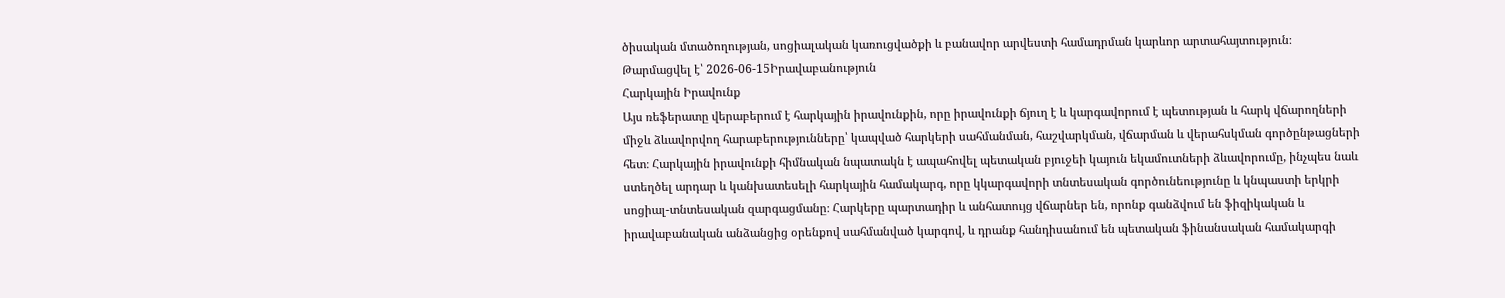ծիսական մտածողության, սոցիալական կառուցվածքի և բանավոր արվեստի համադրման կարևոր արտահայտություն։
Թարմացվել է՝ 2026-06-15Իրավաբանություն
Հարկային Իրավունք
Այս ռեֆերատը վերաբերում է հարկային իրավունքին, որը իրավունքի ճյուղ է և կարգավորում է պետության և հարկ վճարողների միջև ձևավորվող հարաբերությունները՝ կապված հարկերի սահմանման, հաշվարկման, վճարման և վերահսկման գործընթացների հետ։ Հարկային իրավունքի հիմնական նպատակն է ապահովել պետական բյուջեի կայուն եկամուտների ձևավորումը, ինչպես նաև ստեղծել արդար և կանխատեսելի հարկային համակարգ, որը կկարգավորի տնտեսական գործունեությունը և կնպաստի երկրի սոցիալ-տնտեսական զարգացմանը։ Հարկերը պարտադիր և անհատույց վճարներ են, որոնք գանձվում են ֆիզիկական և իրավաբանական անձանցից օրենքով սահմանված կարգով, և դրանք հանդիսանում են պետական ֆինանսական համակարգի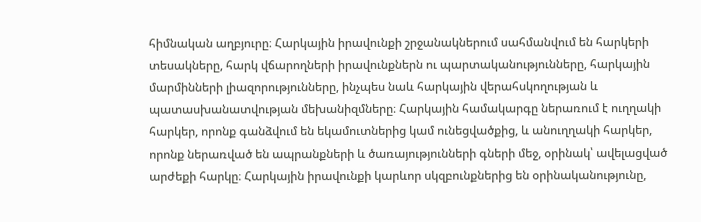հիմնական աղբյուրը։ Հարկային իրավունքի շրջանակներում սահմանվում են հարկերի տեսակները, հարկ վճարողների իրավունքներն ու պարտականությունները, հարկային մարմինների լիազորությունները, ինչպես նաև հարկային վերահսկողության և պատասխանատվության մեխանիզմները։ Հարկային համակարգը ներառում է ուղղակի հարկեր, որոնք գանձվում են եկամուտներից կամ ունեցվածքից, և անուղղակի հարկեր, որոնք ներառված են ապրանքների և ծառայությունների գների մեջ, օրինակ՝ ավելացված արժեքի հարկը։ Հարկային իրավունքի կարևոր սկզբունքներից են օրինականությունը,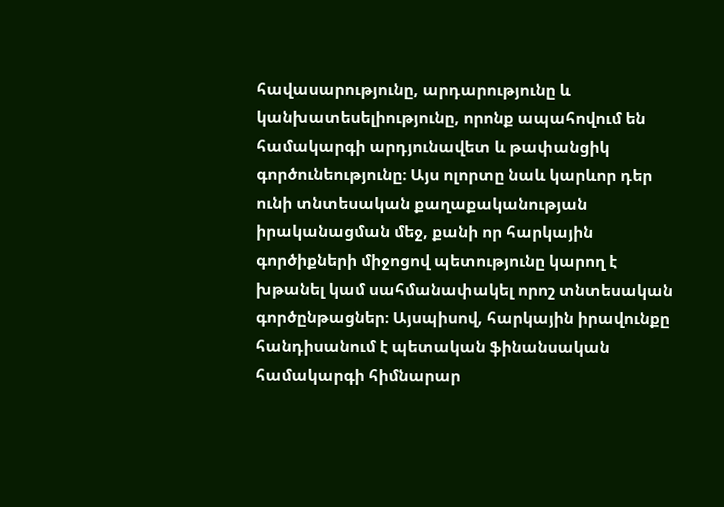հավասարությունը, արդարությունը և կանխատեսելիությունը, որոնք ապահովում են համակարգի արդյունավետ և թափանցիկ գործունեությունը։ Այս ոլորտը նաև կարևոր դեր ունի տնտեսական քաղաքականության իրականացման մեջ, քանի որ հարկային գործիքների միջոցով պետությունը կարող է խթանել կամ սահմանափակել որոշ տնտեսական գործընթացներ։ Այսպիսով, հարկային իրավունքը հանդիսանում է պետական ֆինանսական համակարգի հիմնարար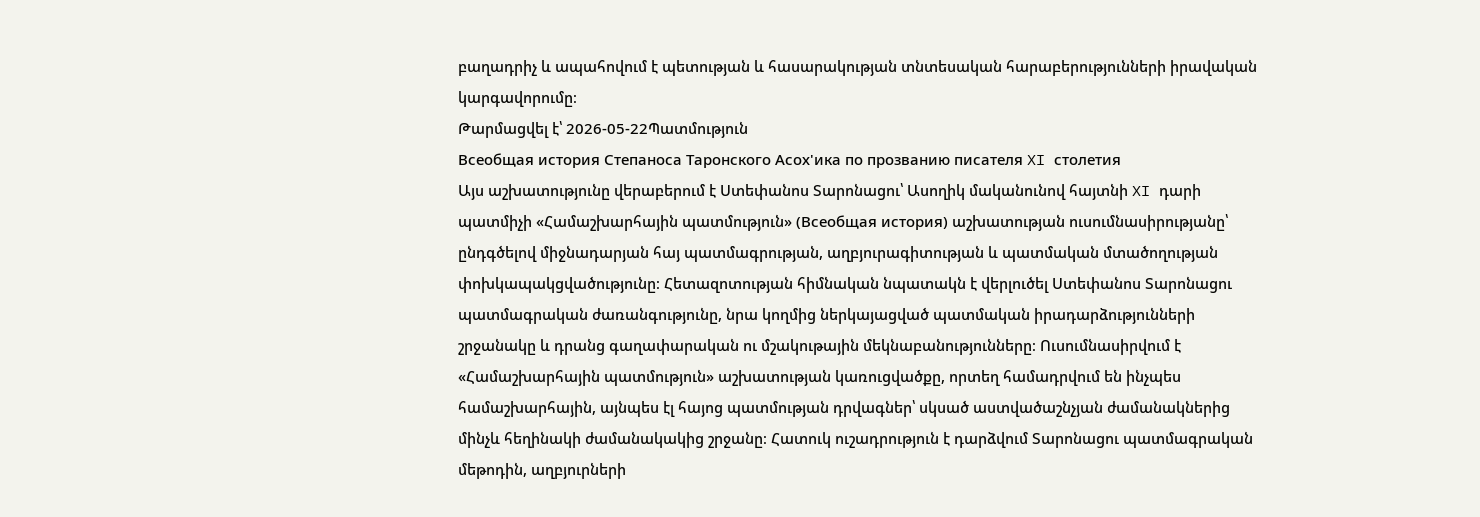բաղադրիչ և ապահովում է պետության և հասարակության տնտեսական հարաբերությունների իրավական կարգավորումը։
Թարմացվել է՝ 2026-05-22Պատմություն
Всеобщая история Степаноса Таронского Асох'ика по прозванию писателя XI столетия
Այս աշխատությունը վերաբերում է Ստեփանոս Տարոնացու՝ Ասողիկ մականունով հայտնի XI դարի պատմիչի «Համաշխարհային պատմություն» (Всеобщая история) աշխատության ուսումնասիրությանը՝ ընդգծելով միջնադարյան հայ պատմագրության, աղբյուրագիտության և պատմական մտածողության փոխկապակցվածությունը։ Հետազոտության հիմնական նպատակն է վերլուծել Ստեփանոս Տարոնացու պատմագրական ժառանգությունը, նրա կողմից ներկայացված պատմական իրադարձությունների շրջանակը և դրանց գաղափարական ու մշակութային մեկնաբանությունները։ Ուսումնասիրվում է «Համաշխարհային պատմություն» աշխատության կառուցվածքը, որտեղ համադրվում են ինչպես համաշխարհային, այնպես էլ հայոց պատմության դրվագներ՝ սկսած աստվածաշնչյան ժամանակներից մինչև հեղինակի ժամանակակից շրջանը։ Հատուկ ուշադրություն է դարձվում Տարոնացու պատմագրական մեթոդին, աղբյուրների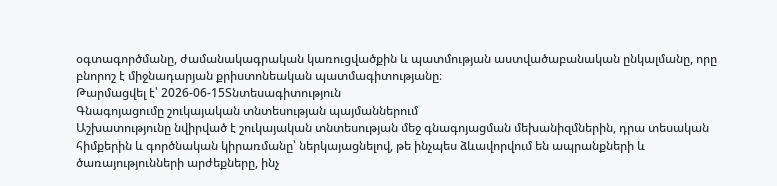օգտագործմանը, ժամանակագրական կառուցվածքին և պատմության աստվածաբանական ընկալմանը, որը բնորոշ է միջնադարյան քրիստոնեական պատմագիտությանը։
Թարմացվել է՝ 2026-06-15Տնտեսագիտություն
Գնագոյացումը շուկայական տնտեսության պայմաններում
Աշխատությունը նվիրված է շուկայական տնտեսության մեջ գնագոյացման մեխանիզմներին, դրա տեսական հիմքերին և գործնական կիրառմանը՝ ներկայացնելով, թե ինչպես ձևավորվում են ապրանքների և ծառայությունների արժեքները, ինչ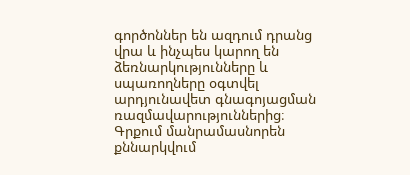գործոններ են ազդում դրանց վրա և ինչպես կարող են ձեռնարկությունները և սպառողները օգտվել արդյունավետ գնագոյացման ռազմավարություններից։ Գրքում մանրամասնորեն քննարկվում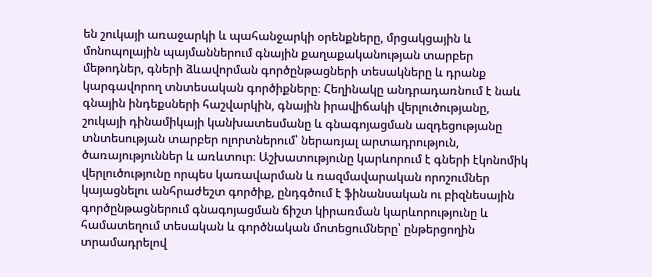են շուկայի առաջարկի և պահանջարկի օրենքները, մրցակցային և մոնոպոլային պայմաններում գնային քաղաքականության տարբեր մեթոդներ, գների ձևավորման գործընթացների տեսակները և դրանք կարգավորող տնտեսական գործիքները։ Հեղինակը անդրադառնում է նաև գնային ինդեքսների հաշվարկին, գնային իրավիճակի վերլուծությանը, շուկայի դինամիկայի կանխատեսմանը և գնագոյացման ազդեցությանը տնտեսության տարբեր ոլորտներում՝ ներառյալ արտադրություն, ծառայություններ և առևտուր։ Աշխատությունը կարևորում է գների էկոնոմիկ վերլուծությունը որպես կառավարման և ռազմավարական որոշումներ կայացնելու անհրաժեշտ գործիք, ընդգծում է ֆինանսական ու բիզնեսային գործընթացներում գնագոյացման ճիշտ կիրառման կարևորությունը և համատեղում տեսական և գործնական մոտեցումները՝ ընթերցողին տրամադրելով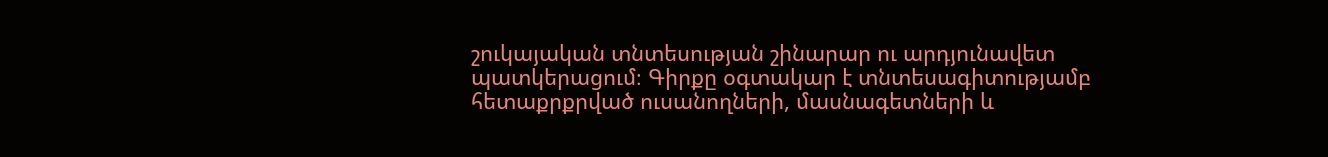շուկայական տնտեսության շինարար ու արդյունավետ պատկերացում։ Գիրքը օգտակար է տնտեսագիտությամբ հետաքրքրված ուսանողների, մասնագետների և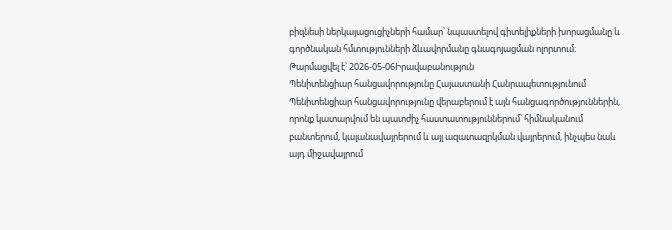բիզնեսի ներկայացուցիչների համար՝ նպաստելով գիտելիքների խորացմանը և գործնական հմտությունների ձևավորմանը գնագոյացման ոլորտում։
Թարմացվել է՝ 2026-05-06Իրավաբանություն
Պենիտենցիար հանցավորությունը Հայաստանի Հանրապետությունում
Պենիտենցիար հանցավորությունը վերաբերում է այն հանցագործություններին, որոնք կատարվում են պատժիչ հաստատություններում՝ հիմնականում բանտերում, կալանավայրերում և այլ ազատազրկման վայրերում, ինչպես նաև այդ միջավայրում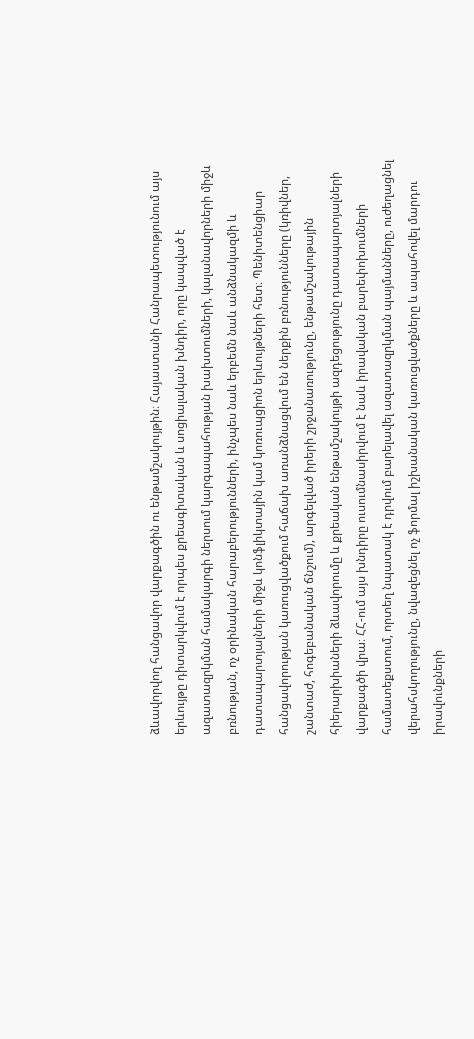ձևավորվող հանցավոր վարքագծին ու ենթամշակույթին։ Հայաստանի Հանրապետությունում այս երևույթը դիտարկվում է որպես քրեագիտական և սոցիալական խնդիր, որը կապված է ազատազրկման համակարգի ներսում կարգապահության խախտումների, կալանավորների միջև բռնության, ոչ օրինական հարաբերությունների, ինչպես նաև երբեմն նաև անձնակազմի և դատապարտյալների միջև կոնֆլիկտային կամ կոռուպցիոն երևույթների հետ։ Պենիտենցիար հանցավորության կառուցվածքում հաճախ առանձնացվում են ներքին բռնությունները (կռիվներ, շանտաժ, հոգեբանական ճնշում), արգելված իրերի շրջանառությունը, ենթամշակութային հիերարխիաների ձևավորումը և քրեական ենթամշակույթի ազդեցությունը դատապարտյալների վարքագծի վրա։ ՀՀ-ում այս խնդիրը ուսումնասիրվում է նաև իրավական բարեփոխումների համատեքստում, որտեղ նպատակ է դրվում բարելավել ազատազրկման պայմանները, ուժեղացնել վերահսկողությունը, նվազեցնել ոչ ֆորմալ իշխանական կառուցվածքները և ապահովել մարդու իրավունքների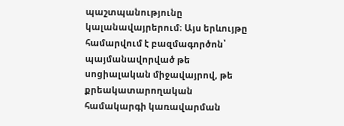պաշտպանությունը կալանավայրերում։ Այս երևույթը համարվում է բազմագործոն՝ պայմանավորված թե սոցիալական միջավայրով, թե քրեակատարողական համակարգի կառավարման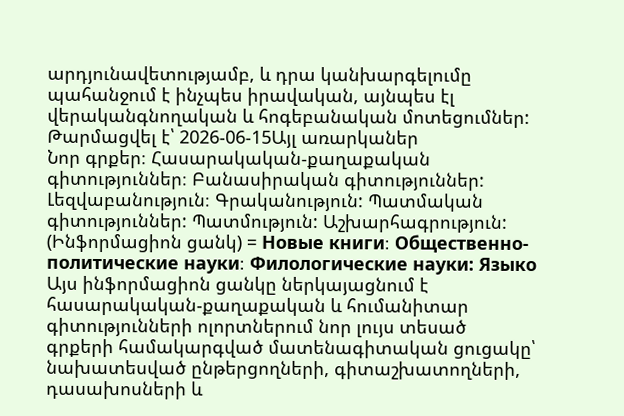արդյունավետությամբ, և դրա կանխարգելումը պահանջում է ինչպես իրավական, այնպես էլ վերականգնողական և հոգեբանական մոտեցումներ:
Թարմացվել է՝ 2026-06-15Այլ առարկաներ
Նոր գրքեր։ Հասարակական-քաղաքական գիտություններ։ Բանասիրական գիտություններ: Լեզվաբանություն։ Գրականություն: Պատմական գիտություններ: Պատմություն: Աշխարհագրություն: (Ինֆորմացիոն ցանկ) = Новые книги։ Общественно-политические науки։ Филологические науки: Языко
Այս ինֆորմացիոն ցանկը ներկայացնում է հասարակական-քաղաքական և հումանիտար գիտությունների ոլորտներում նոր լույս տեսած գրքերի համակարգված մատենագիտական ցուցակը՝ նախատեսված ընթերցողների, գիտաշխատողների, դասախոսների և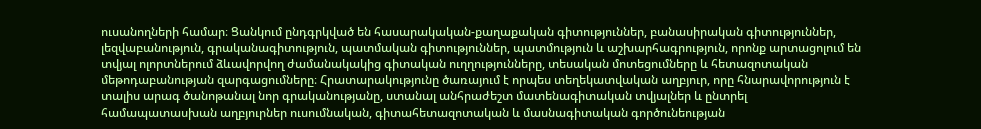ուսանողների համար։ Ցանկում ընդգրկված են հասարակական-քաղաքական գիտություններ, բանասիրական գիտություններ, լեզվաբանություն, գրականագիտություն, պատմական գիտություններ, պատմություն և աշխարհագրություն, որոնք արտացոլում են տվյալ ոլորտներում ձևավորվող ժամանակակից գիտական ուղղությունները, տեսական մոտեցումները և հետազոտական մեթոդաբանության զարգացումները։ Հրատարակությունը ծառայում է որպես տեղեկատվական աղբյուր, որը հնարավորություն է տալիս արագ ծանոթանալ նոր գրականությանը, ստանալ անհրաժեշտ մատենագիտական տվյալներ և ընտրել համապատասխան աղբյուրներ ուսումնական, գիտահետազոտական և մասնագիտական գործունեության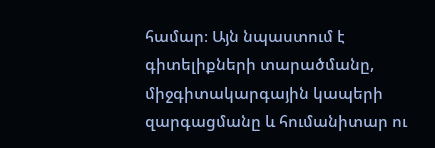համար։ Այն նպաստում է գիտելիքների տարածմանը, միջգիտակարգային կապերի զարգացմանը և հումանիտար ու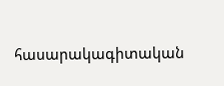հասարակագիտական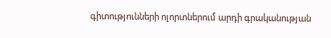գիտությունների ոլորտներում արդի գրականության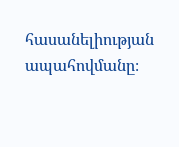հասանելիության ապահովմանը։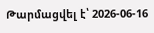Թարմացվել է՝ 2026-06-16